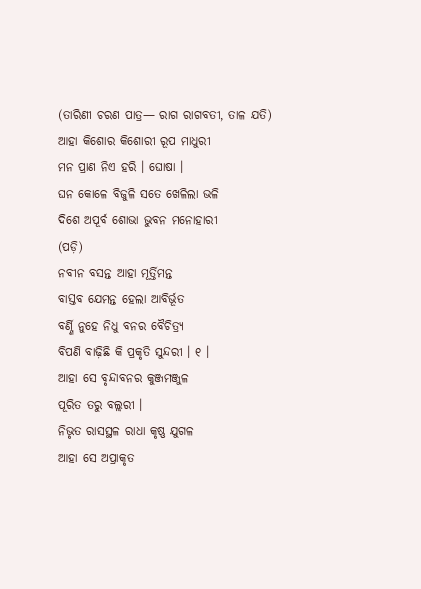(ତାରିଣୀ ଚରଣ ପାତ୍ର— ରାଗ ରାଗବତୀ, ତାଳ ଯତି)
ଆହା କିଶୋର କିଶୋରୀ ରୂପ ମାଧୁରୀ
ମନ ପ୍ରାଣ ନିଏ ହରି । ଘୋଷା ।
ଘନ କୋଳେ ବିଜୁଳି ସତେ ଖେଳିଲା ଭଳି
ଦିଶେ ଅପୂର୍ବ ଶୋଭା ଭୁବନ ମନୋହାରୀ
(ପଡ଼ି)
ନବୀନ ବସନ୍ତ ଆହା ମୂର୍ତ୍ତିମନ୍ତ
ବାସ୍ତବ ଯେମନ୍ତ ହେଲା ଆବିର୍ଭୂତ
ବର୍ଣ୍ଣି ନୁହେ ନିଧୁ ବନର ବୈଚିତ୍ର୍ୟ
ବିପଣି ବାଢ଼ିଛି କି ପ୍ରକୃତି ସୁନ୍ଦରୀ । ୧ ।
ଆହା ସେ ବୃନ୍ଦାବନର କୁଞ୍ଜମଞ୍ଜୁଳ
ପୂରିତ ତରୁ ବଲ୍ଲରୀ ।
ନିଭୃତ ରାସସ୍ଥଳ ରାଧା କୃଷ୍ଣ ଯୁଗଳ
ଆହା ସେ ଅପ୍ରାକୃତ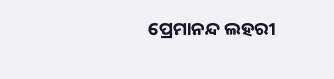ପ୍ରେମାନନ୍ଦ ଲହରୀ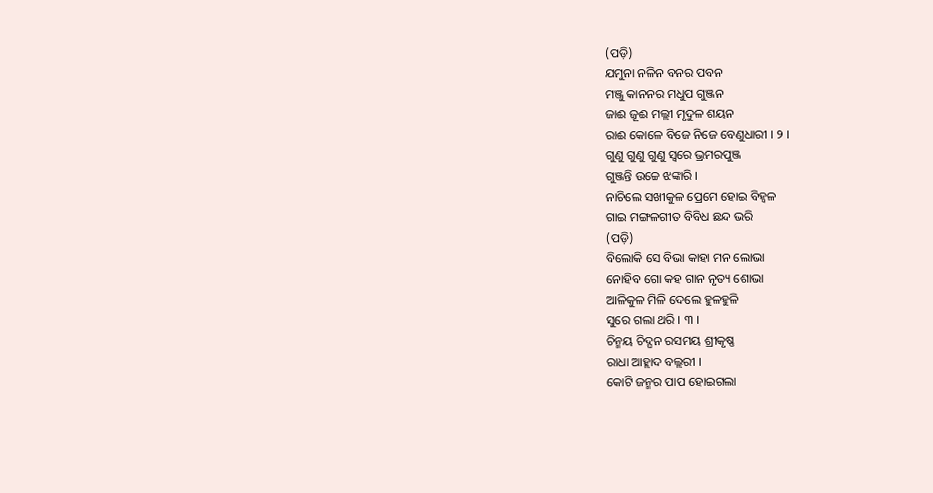(ପଡ଼ି)
ଯମୁନା ନଳିନ ବନର ପବନ
ମଞ୍ଜୁ କାନନର ମଧୁପ ଗୁଞ୍ଜନ
ଜାଈ ଜୂଈ ମଲ୍ଲୀ ମୃଦୁଳ ଶୟନ
ରାଈ କୋଳେ ବିଜେ ନିଜେ ବେଣୁଧାରୀ । ୨ ।
ଗୁଣୁ ଗୁଣୁ ଗୁଣୁ ସ୍ୱରେ ଭ୍ରମରପୁଞ୍ଜ
ଗୁଞ୍ଜନ୍ତି ଉଚ୍ଚେ ଝଙ୍କାରି ।
ନାଚିଲେ ସଖୀକୁଳ ପ୍ରେମେ ହୋଇ ବିହ୍ୱଳ
ଗାଇ ମଙ୍ଗଳଗୀତ ବିବିଧ ଛନ୍ଦ ଭରି
(ପଡ଼ି)
ବିଲୋକି ସେ ବିଭା କାହା ମନ ଲୋଭା
ନୋହିବ ଗୋ କହ ଗାନ ନୃତ୍ୟ ଶୋଭା
ଆଳିକୁଳ ମିଳି ଦେଲେ ହୁଳହୁଳି
ସୁରେ ଗଲା ଥରି । ୩ ।
ଚିନ୍ମୟ ଚିଦ୍ଘନ ରସମୟ ଶ୍ରୀକୃଷ୍ଣ
ରାଧା ଆହ୍ଲାଦ ବଲ୍ଲରୀ ।
କୋଟି ଜନ୍ମର ପାପ ହୋଇଗଲା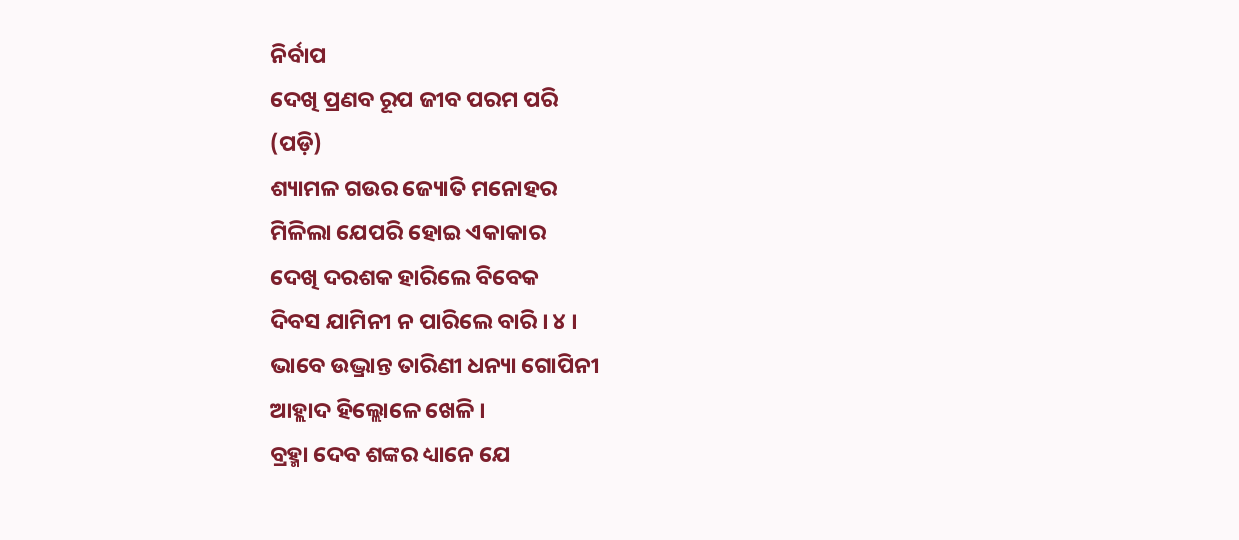ନିର୍ବାପ
ଦେଖି ପ୍ରଣବ ରୂପ ଜୀବ ପରମ ପରି
(ପଡ଼ି)
ଶ୍ୟାମଳ ଗଉର ଜ୍ୟୋତି ମନୋହର
ମିଳିଲା ଯେପରି ହୋଇ ଏକାକାର
ଦେଖି ଦରଶକ ହାରିଲେ ବିବେକ
ଦିବସ ଯାମିନୀ ନ ପାରିଲେ ବାରି । ୪ ।
ଭାବେ ଉଦ୍ଭ୍ରାନ୍ତ ତାରିଣୀ ଧନ୍ୟା ଗୋପିନୀ
ଆହ୍ଲାଦ ହିଲ୍ଲୋଳେ ଖେଳି ।
ବ୍ରହ୍ମା ଦେବ ଶଙ୍କର ଧ୍ୟାନେ ଯେ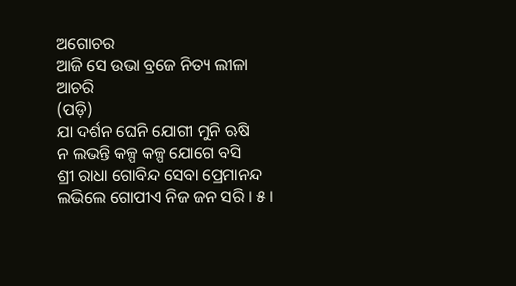ଅଗୋଚର
ଆଜି ସେ ଉଭା ବ୍ରଜେ ନିତ୍ୟ ଲୀଳା ଆଚରି
(ପଡ଼ି)
ଯା ଦର୍ଶନ ଘେନି ଯୋଗୀ ମୁନି ଋଷି
ନ ଲଭନ୍ତି କଳ୍ପ କଳ୍ପ ଯୋଗେ ବସି
ଶ୍ରୀ ରାଧା ଗୋବିନ୍ଦ ସେବା ପ୍ରେମାନନ୍ଦ
ଲଭିଲେ ଗୋପୀଏ ନିଜ ଜନ ସରି । ୫ ।